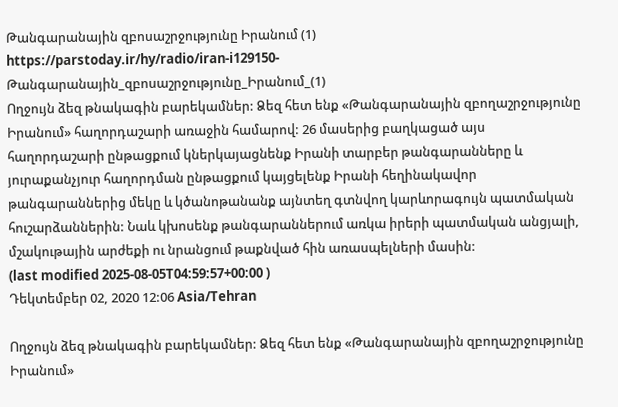Թանգարանային զբոսաշրջությունը Իրանում (1)
https://parstoday.ir/hy/radio/iran-i129150-Թանգարանային_զբոսաշրջությունը_Իրանում_(1)
Ողջույն ձեզ թնակագին բարեկամներ: Ձեզ հետ ենք «Թանգարանային զբողաշրջությունը Իրանում» հաղորդաշարի առաջին համարով: 26 մասերից բաղկացած այս հաղորդաշարի ընթացքում կներկայացնենք Իրանի տարբեր թանգարանները և յուրաքանչյուր հաղորդման ընթացքում կայցելենք Իրանի հեղինակավոր թանգարաններից մեկը և կծանոթանանք այնտեղ գտնվող կարևորագույն պատմական հուշարձաններին: Նաև կխոսենք թանգարաններում առկա իրերի պատմական անցյալի, մշակութային արժեքի ու նրանցում թաքնված հին առասպելների մասին:
(last modified 2025-08-05T04:59:57+00:00 )
Դեկտեմբեր 02, 2020 12:06 Asia/Tehran

Ողջույն ձեզ թնակագին բարեկամներ: Ձեզ հետ ենք «Թանգարանային զբողաշրջությունը Իրանում»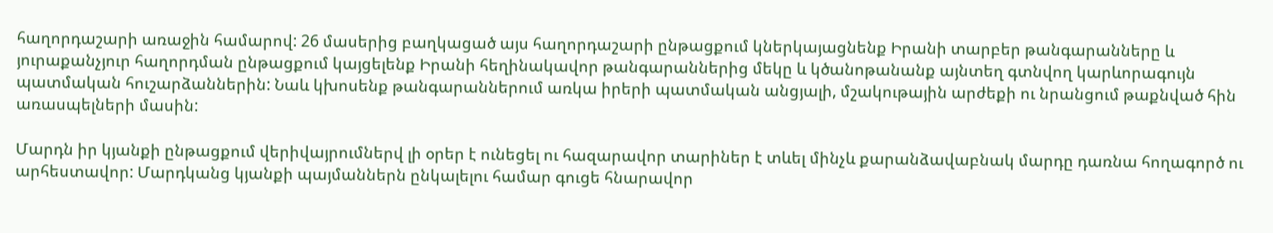հաղորդաշարի առաջին համարով: 26 մասերից բաղկացած այս հաղորդաշարի ընթացքում կներկայացնենք Իրանի տարբեր թանգարանները և յուրաքանչյուր հաղորդման ընթացքում կայցելենք Իրանի հեղինակավոր թանգարաններից մեկը և կծանոթանանք այնտեղ գտնվող կարևորագույն պատմական հուշարձաններին: Նաև կխոսենք թանգարաններում առկա իրերի պատմական անցյալի, մշակութային արժեքի ու նրանցում թաքնված հին առասպելների մասին:

Մարդն իր կյանքի ընթացքում վերիվայրումներվ լի օրեր է ունեցել ու հազարավոր տարիներ է տևել մինչև քարանձավաբնակ մարդը դառնա հողագործ ու արհեստավոր: Մարդկանց կյանքի պայմաններն ընկալելու համար գուցե հնարավոր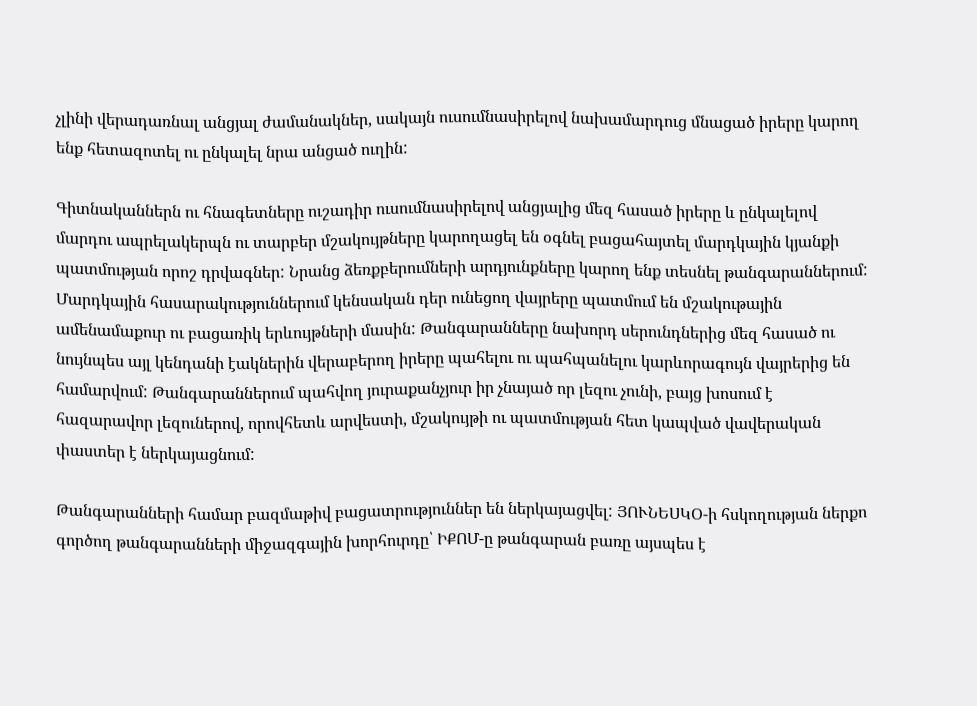չլինի վերադառնալ անցյալ ժամանակներ, սակայն ուսումնասիրելով նախամարդուց մնացած իրերը կարող ենք հետազոտել ու ընկալել նրա անցած ուղին:

Գիտնականներն ու հնագետները ուշադիր ուսումնասիրելով անցյալից մեզ հասած իրերը և ընկալելով մարդու ապրելակերպն ու տարբեր մշակույթները կարողացել են օգնել բացահայտել մարդկային կյանքի պատմության որոշ դրվագներ: Նրանց ձեռքբերումների արդյունքները կարող ենք տեսնել թանգարաններում: Մարդկային հասարակություններում կենսական դեր ունեցող վայրերը պատմում են մշակութային ամենամաքուր ու բացառիկ երևույթների մասին: Թանգարանները նախորդ սերունդներից մեզ հասած ու նույնպես այլ կենդանի էակներին վերաբերող իրերը պահելու ու պահպանելու կարևորագույն վայրերից են համարվում: Թանգարաններում պահվող յուրաքանչյուր իր չնայած որ լեզու չունի, բայց խոսում է հազարավոր լեզուներով, որովհետև արվեստի, մշակույթի ու պատմության հետ կապված վավերական փաստեր է ներկայացնում:

Թանգարանների համար բազմաթիվ բացատրություններ են ներկայացվել: ՅՈՒՆԵՍԿՕ-ի հսկողության ներքո գործող թանգարանների միջազգային խորհուրդը՝ ԻՔՈՄ-ը թանգարան բառը այսպես է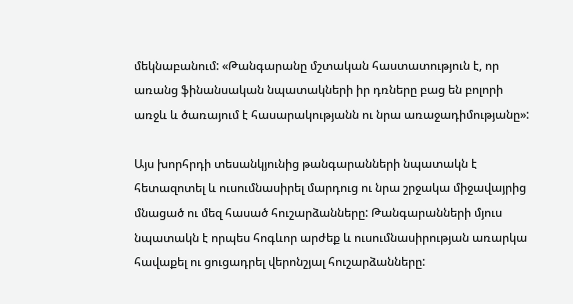մեկնաբանում: «Թանգարանը մշտական հաստատություն է, որ առանց ֆինանսական նպատակների իր դռները բաց են բոլորի առջև և ծառայում է հասարակությանն ու նրա առաջադիմությանը»:

Այս խորհրդի տեսանկյունից թանգարանների նպատակն է հետազոտել և ուսումնասիրել մարդուց ու նրա շրջակա միջավայրից մնացած ու մեզ հասած հուշարձանները: Թանգարանների մյուս նպատակն է որպես հոգևոր արժեք և ուսումնասիրության առարկա հավաքել ու ցուցադրել վերոնշյալ հուշարձանները: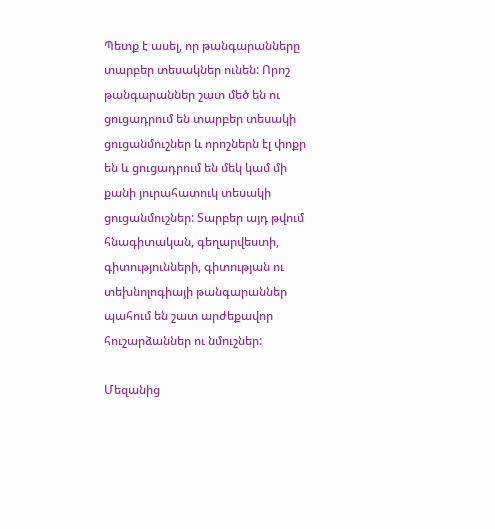Պետք է ասել, որ թանգարանները տարբեր տեսակներ ունեն: Որոշ թանգարաններ շատ մեծ են ու ցուցադրում են տարբեր տեսակի ցուցանմուշներ և որոշներն էլ փոքր են և ցուցադրում են մեկ կամ մի քանի յուրահատուկ տեսակի ցուցանմուշներ: Տարբեր այդ թվում հնագիտական, գեղարվեստի, գիտությունների, գիտության ու տեխնոլոգիայի թանգարաններ պահում են շատ արժեքավոր հուշարձաններ ու նմուշներ:

Մեզանից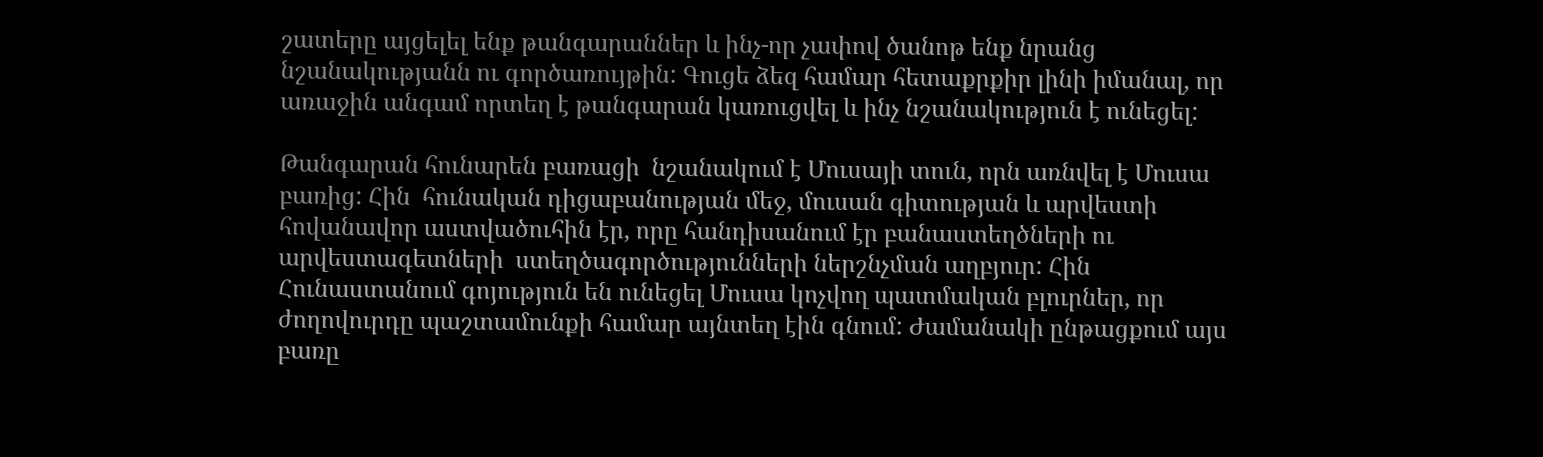շատերը այցելել ենք թանգարաններ և ինչ-որ չափով ծանոթ ենք նրանց նշանակությանն ու գործառույթին: Գուցե ձեզ համար հետաքրքիր լինի իմանալ, որ առաջին անգամ որտեղ է թանգարան կառուցվել և ինչ նշանակություն է ունեցել:

Թանգարան հունարեն բառացի  նշանակում է Մուսայի տուն, որն առնվել է Մուսա բառից: Հին  հունական դիցաբանության մեջ, մուսան գիտության և արվեստի հովանավոր աստվածուհին էր, որը հանդիսանում էր բանաստեղծների ու արվեստագետների  ստեղծագործությունների ներշնչման աղբյուր: Հին Հունաստանում գոյություն են ունեցել Մուսա կոչվող պատմական բլուրներ, որ ժողովուրդը պաշտամունքի համար այնտեղ էին գնում: Ժամանակի ընթացքում այս բառը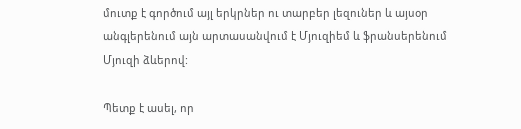մուտք է գործում այլ երկրներ ու տարբեր լեզուներ և այսօր անգլերենում այն արտասանվում է Մյուզիեմ և ֆրանսերենում Մյուզի ձևերով:

Պետք է ասել, որ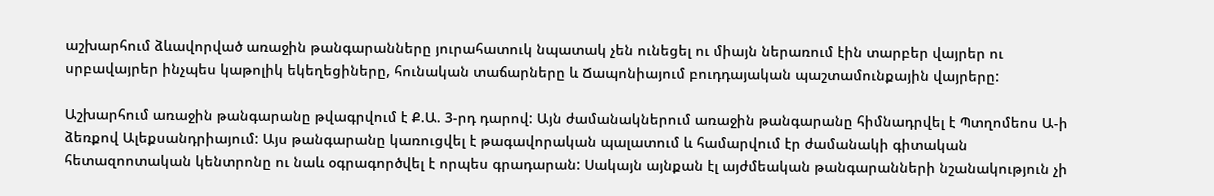աշխարհում ձևավորված առաջին թանգարանները յուրահատուկ նպատակ չեն ունեցել ու միայն ներառում էին տարբեր վայրեր ու սրբավայրեր ինչպես կաթոլիկ եկեղեցիները, հունական տաճարները և Ճապոնիայում բուդդայական պաշտամունքային վայրերը:

Աշխարհում առաջին թանգարանը թվագրվում է Ք.Ա. 3-րդ դարով: Այն ժամանակներում առաջին թանգարանը հիմնադրվել է Պտղոմեոս Ա-ի ձեռքով Ալեքսանդրիայում: Այս թանգարանը կառուցվել է թագավորական պալատում և համարվում էր ժամանակի գիտական հետազոոտական կենտրոնը ու նաև օգրագործվել է որպես գրադարան: Սակայն այնքան էլ այժմեական թանգարանների նշանակություն չի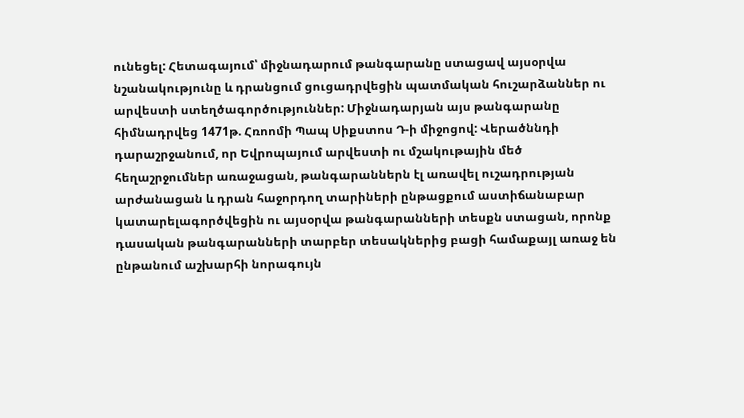ունեցել: Հետագայում՝ միջնադարում թանգարանը ստացավ այսօրվա նշանակությունը և դրանցում ցուցադրվեցին պատմական հուշարձաններ ու արվեստի ստեղծագործություններ: Միջնադարյան այս թանգարանը հիմնադրվեց 1471թ. Հռոոմի Պապ Սիքստոս Դ-ի միջոցով: Վերածննդի դարաշրջանում, որ Եվրոպայում արվեստի ու մշակութային մեծ հեղաշրջումներ առաջացան, թանգարաններն էլ առավել ուշադրության արժանացան և դրան հաջորդող տարիների ընթացքում աստիճանաբար կատարելագործվեցին ու այսօրվա թանգարանների տեսքն ստացան, որոնք դասական թանգարանների տարբեր տեսակներից բացի համաքայլ առաջ են ընթանում աշխարհի նորագույն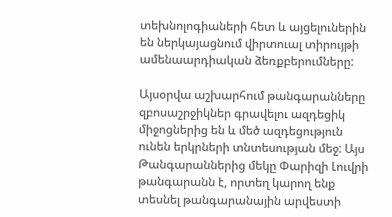տեխնոլոգիաների հետ և այցելուներին են ներկայացնում վիրտուալ տիրույթի ամենաարդիական ձեռքբերումները:

Այսօրվա աշխարհում թանգարանները  զբոսաշրջիկներ գրավելու ազդեցիկ միջոցներից են և մեծ ազդեցություն ունեն երկրների տնտեսության մեջ: Այս Թանգարաններից մեկը Փարիզի Լուվրի թանգարանն է, որտեղ կարող ենք տեսնել թանգարանային արվեստի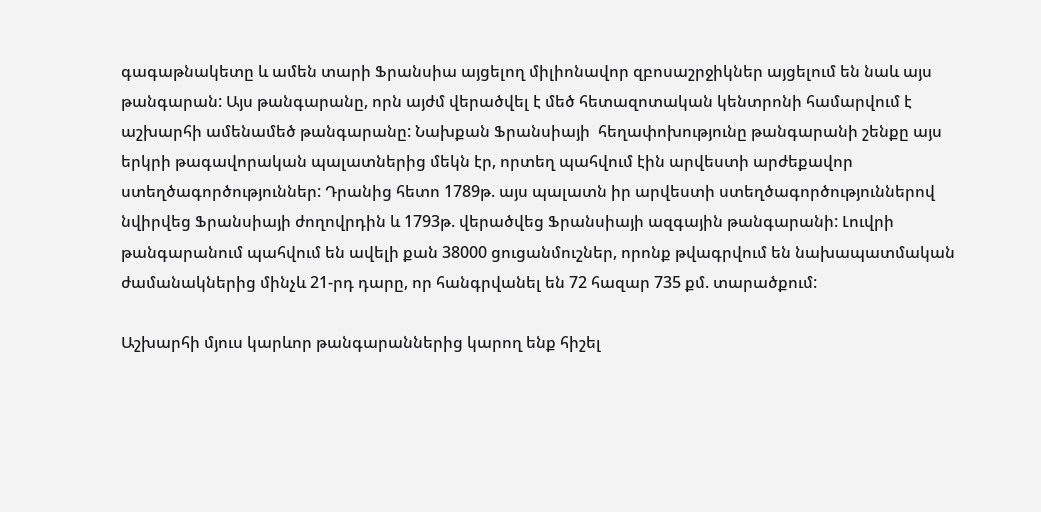գագաթնակետը և ամեն տարի Ֆրանսիա այցելող միլիոնավոր զբոսաշրջիկներ այցելում են նաև այս թանգարան: Այս թանգարանը, որն այժմ վերածվել է մեծ հետազոտական կենտրոնի համարվում է աշխարհի ամենամեծ թանգարանը: Նախքան Ֆրանսիայի  հեղափոխությունը թանգարանի շենքը այս երկրի թագավորական պալատներից մեկն էր, որտեղ պահվում էին արվեստի արժեքավոր ստեղծագործություններ: Դրանից հետո 1789թ. այս պալատն իր արվեստի ստեղծագործություններով նվիրվեց Ֆրանսիայի ժողովրդին և 1793թ. վերածվեց Ֆրանսիայի ազգային թանգարանի: Լուվրի թանգարանում պահվում են ավելի քան 38000 ցուցանմուշներ, որոնք թվագրվում են նախապատմական ժամանակներից մինչև 21-րդ դարը, որ հանգրվանել են 72 հազար 735 քմ. տարածքում:

Աշխարհի մյուս կարևոր թանգարաններից կարող ենք հիշել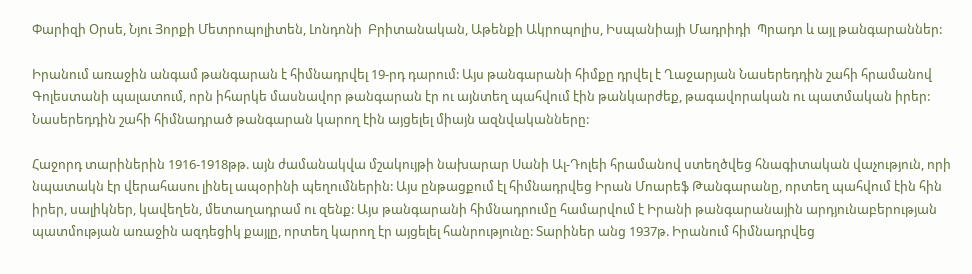Փարիզի Օրսե, Նյու Յորքի Մետրոպոլիտեն, Լոնդոնի  Բրիտանական, Աթենքի Ակրոպոլիս, Իսպանիայի Մադրիդի  Պրադո և այլ թանգարաններ:

Իրանում առաջին անգամ թանգարան է հիմնադրվել 19-րդ դարում: Այս թանգարանի հիմքը դրվել է Ղաջարյան Նասերեդդին շահի հրամանով Գոլեստանի պալատում, որն իհարկե մասնավոր թանգարան էր ու այնտեղ պահվում էին թանկարժեք, թագավորական ու պատմական իրեր: Նասերեդդին շահի հիմնադրած թանգարան կարող էին այցելել միայն ազնվականները:

Հաջորդ տարիներին 1916-1918թթ. այն ժամանակվա մշակույթի նախարար Սանի Ալ-Դոլեի հրամանով ստեղծվեց հնագիտական վաչություն, որի նպատակն էր վերահասու լինել ապօրինի պեղումներին: Այս ընթացքում էլ հիմնադրվեց Իրան Մոարեֆ Թանգարանը, որտեղ պահվում էին հին իրեր, սալիկներ, կավեղեն, մետաղադրամ ու զենք: Այս թանգարանի հիմնադրումը համարվում է Իրանի թանգարանային արդյունաբերության պատմության առաջին ազդեցիկ քայլը, որտեղ կարող էր այցելել հանրությունը: Տարիներ անց 1937թ. Իրանում հիմնադրվեց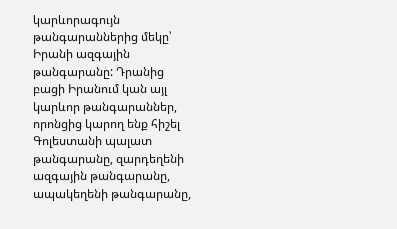կարևորագույն թանգարաններից մեկը՝ Իրանի ազգային թանգարանը: Դրանից բացի Իրանում կան այլ կարևոր թանգարաններ, որոնցից կարող ենք հիշել Գոլեստանի պալատ թանգարանը, զարդեղենի ազգային թանգարանը, ապակեղենի թանգարանը,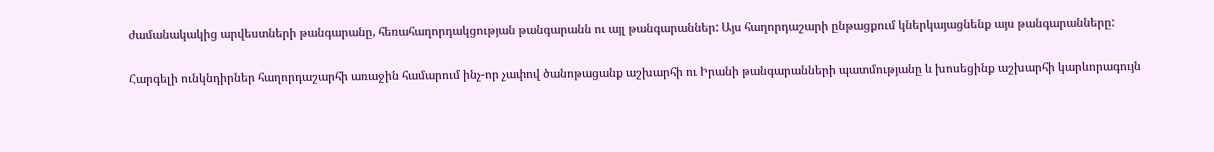ժամանակակից արվեստների թանգարանը, հեռահաղորդակցության թանգարանն ու այլ թանգարաններ: Այս հաղորդաշարի ընթացքում կներկայացնենք այս թանգարանները:

Հարգելի ունկնդիրներ հաղորդաշարհի առաջին համարում ինչ-որ չափով ծանոթացանք աշխարհի ու Իրանի թանգարանների պատմությանը և խոսեցինք աշխարհի կարևորագույն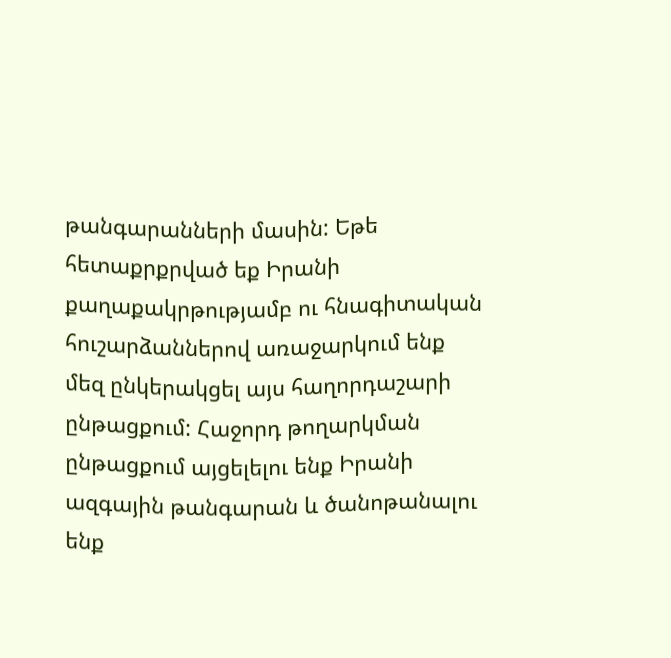թանգարանների մասին: Եթե հետաքրքրված եք Իրանի քաղաքակրթությամբ ու հնագիտական հուշարձաններով առաջարկում ենք մեզ ընկերակցել այս հաղորդաշարի ընթացքում: Հաջորդ թողարկման ընթացքում այցելելու ենք Իրանի ազգային թանգարան և ծանոթանալու ենք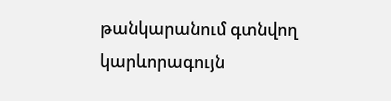թանկարանում գտնվող կարևորագույն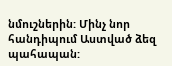նմուշներին: Մինչ նոր հանդիպում Աստված ձեզ պահապան: